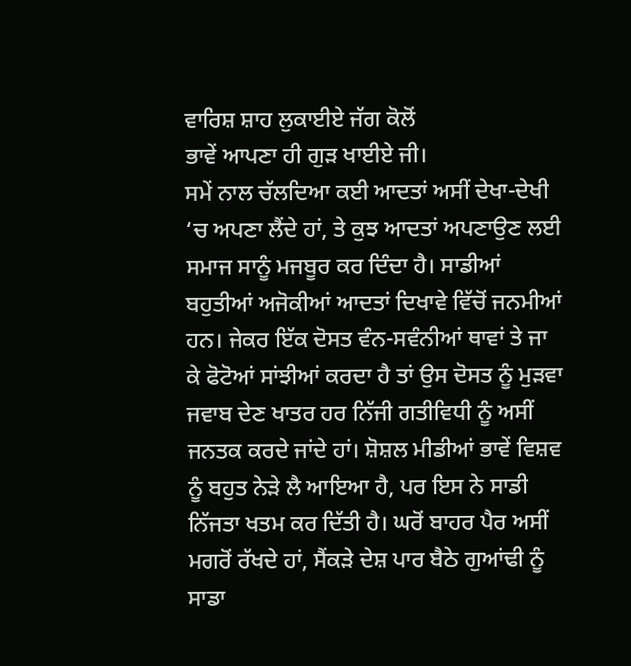ਵਾਰਿਸ਼ ਸ਼ਾਹ ਲੁਕਾਈਏ ਜੱਗ ਕੋਲੋਂ
ਭਾਵੇਂ ਆਪਣਾ ਹੀ ਗੁੜ ਖਾਈਏ ਜੀ।
ਸਮੇਂ ਨਾਲ ਚੱਲਦਿਆ ਕਈ ਆਦਤਾਂ ਅਸੀਂ ਦੇਖਾ-ਦੇਖੀ ‘ਚ ਅਪਣਾ ਲੈਂਦੇ ਹਾਂ, ਤੇ ਕੁਝ ਆਦਤਾਂ ਅਪਣਾਉਣ ਲਈ ਸਮਾਜ ਸਾਨੂੰ ਮਜਬੂਰ ਕਰ ਦਿੰਦਾ ਹੈ। ਸਾਡੀਆਂ ਬਹੁਤੀਆਂ ਅਜੋਕੀਆਂ ਆਦਤਾਂ ਦਿਖਾਵੇ ਵਿੱਚੋਂ ਜਨਮੀਆਂ ਹਨ। ਜੇਕਰ ਇੱਕ ਦੋਸਤ ਵੰਨ-ਸਵੰਨੀਆਂ ਥਾਵਾਂ ਤੇ ਜਾ ਕੇ ਫੋਟੋਆਂ ਸਾਂਝੀਆਂ ਕਰਦਾ ਹੈ ਤਾਂ ਉਸ ਦੋਸਤ ਨੂੰ ਮੁੜਵਾ ਜਵਾਬ ਦੇਣ ਖਾਤਰ ਹਰ ਨਿੱਜੀ ਗਤੀਵਿਧੀ ਨੂੰ ਅਸੀਂ ਜਨਤਕ ਕਰਦੇ ਜਾਂਦੇ ਹਾਂ। ਸ਼ੋਸ਼ਲ ਮੀਡੀਆਂ ਭਾਵੇਂ ਵਿਸ਼ਵ ਨੂੰ ਬਹੁਤ ਨੇੜੇ ਲੈ ਆਇਆ ਹੈ, ਪਰ ਇਸ ਨੇ ਸਾਡੀ ਨਿੱਜਤਾ ਖਤਮ ਕਰ ਦਿੱਤੀ ਹੈ। ਘਰੋਂ ਬਾਹਰ ਪੈਰ ਅਸੀਂ ਮਗਰੋਂ ਰੱਖਦੇ ਹਾਂ, ਸੈਂਕੜੇ ਦੇਸ਼ ਪਾਰ ਬੈਠੇ ਗੁਆਂਢੀ ਨੂੰ ਸਾਡਾ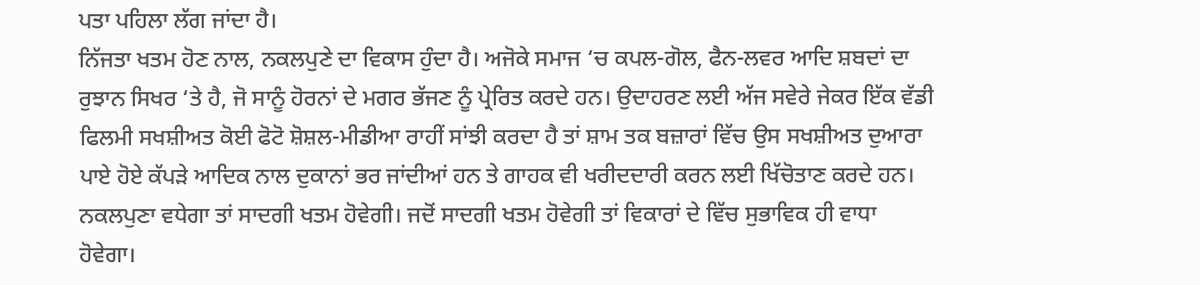ਪਤਾ ਪਹਿਲਾ ਲੱਗ ਜਾਂਦਾ ਹੈ।
ਨਿੱਜਤਾ ਖਤਮ ਹੋਣ ਨਾਲ, ਨਕਲਪੁਣੇ ਦਾ ਵਿਕਾਸ ਹੁੰਦਾ ਹੈ। ਅਜੋਕੇ ਸਮਾਜ ‘ਚ ਕਪਲ-ਗੋਲ, ਫੈਨ-ਲਵਰ ਆਦਿ ਸ਼ਬਦਾਂ ਦਾ ਰੁਝਾਨ ਸਿਖਰ ‘ਤੇ ਹੈ, ਜੋ ਸਾਨੂੰ ਹੋਰਨਾਂ ਦੇ ਮਗਰ ਭੱਜਣ ਨੂੰ ਪ੍ਰੇਰਿਤ ਕਰਦੇ ਹਨ। ਉਦਾਹਰਣ ਲਈ ਅੱਜ ਸਵੇਰੇ ਜੇਕਰ ਇੱਕ ਵੱਡੀ ਫਿਲਮੀ ਸਖਸ਼ੀਅਤ ਕੋਈ ਫੋਟੋ ਸ਼ੋਸ਼ਲ-ਮੀਡੀਆ ਰਾਹੀਂ ਸਾਂਝੀ ਕਰਦਾ ਹੈ ਤਾਂ ਸ਼ਾਮ ਤਕ ਬਜ਼ਾਰਾਂ ਵਿੱਚ ਉਸ ਸਖਸ਼ੀਅਤ ਦੁਆਰਾ ਪਾਏ ਹੋਏ ਕੱਪੜੇ ਆਦਿਕ ਨਾਲ ਦੁਕਾਨਾਂ ਭਰ ਜਾਂਦੀਆਂ ਹਨ ਤੇ ਗਾਹਕ ਵੀ ਖਰੀਦਦਾਰੀ ਕਰਨ ਲਈ ਖਿੱਚੋਤਾਣ ਕਰਦੇ ਹਨ।
ਨਕਲਪੁਣਾ ਵਧੇਗਾ ਤਾਂ ਸਾਦਗੀ ਖਤਮ ਹੋਵੇਗੀ। ਜਦੋਂ ਸਾਦਗੀ ਖਤਮ ਹੋਵੇਗੀ ਤਾਂ ਵਿਕਾਰਾਂ ਦੇ ਵਿੱਚ ਸੁਭਾਵਿਕ ਹੀ ਵਾਧਾ ਹੋਵੇਗਾ।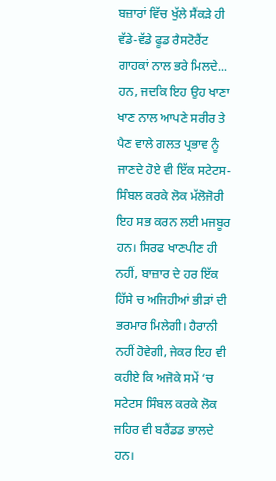ਬਜ਼ਾਰਾਂ ਵਿੱਚ ਖੁੱਲੇ ਸੈਂਕੜੇ ਹੀ ਵੱਡੇ-ਵੱਡੇ ਫੂਡ ਰੈਸਟੋਰੈਂਟ ਗਾਹਕਾਂ ਨਾਲ ਭਰੇ ਮਿਲਦੇ...
ਹਨ, ਜਦਕਿ ਇਹ ਉਹ ਖਾਣਾ ਖਾਣ ਨਾਲ ਆਪਣੇ ਸਰੀਰ ਤੇ ਪੈਣ ਵਾਲੇ ਗਲਤ ਪ੍ਰਭਾਵ ਨੂੰ ਜਾਣਦੇ ਹੋਏ ਵੀ ਇੱਕ ਸਟੇਟਸ- ਸਿੰਬਲ ਕਰਕੇ ਲੋਕ ਮੱਲੋਜੋਰੀ ਇਹ ਸਭ ਕਰਨ ਲਈ ਮਜਬੂਰ ਹਨ। ਸਿਰਫ ਖਾਣਪੀਣ ਹੀ ਨਹੀਂ, ਬਾਜ਼ਾਰ ਦੇ ਹਰ ਇੱਕ ਹਿੱਸੇ ਚ ਅਜਿਹੀਆਂ ਭੀੜਾਂ ਦੀ ਭਰਮਾਰ ਮਿਲੇਗੀ। ਹੈਰਾਨੀ ਨਹੀਂ ਹੋਵੇਗੀ, ਜੇਕਰ ਇਹ ਵੀ ਕਹੀਏ ਕਿ ਅਜੋਕੇ ਸਮੇਂ ‘ਚ ਸਟੇਟਸ ਸਿੰਬਲ ਕਰਕੇ ਲੋਕ ਜਹਿਰ ਵੀ ਬਰੈਂਡਡ ਭਾਲਦੇ ਹਨ।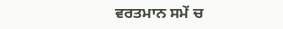ਵਰਤਮਾਨ ਸਮੇਂ ਚ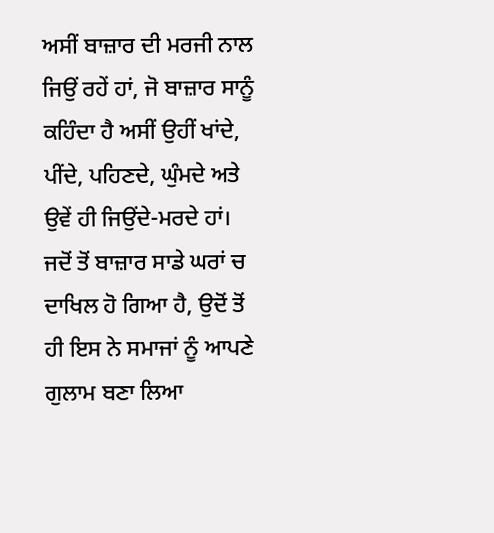ਅਸੀਂ ਬਾਜ਼ਾਰ ਦੀ ਮਰਜੀ ਨਾਲ ਜਿਉਂ ਰਹੇਂ ਹਾਂ, ਜੋ ਬਾਜ਼ਾਰ ਸਾਨੂੰ ਕਹਿੰਦਾ ਹੈ ਅਸੀਂ ਉਹੀਂ ਖਾਂਦੇ, ਪੀਂਦੇ, ਪਹਿਣਦੇ, ਘੁੰਮਦੇ ਅਤੇ ਉਵੇਂ ਹੀ ਜਿਉਂਦੇ-ਮਰਦੇ ਹਾਂ। ਜਦੋਂ ਤੋਂ ਬਾਜ਼ਾਰ ਸਾਡੇ ਘਰਾਂ ਚ ਦਾਖਿਲ ਹੋ ਗਿਆ ਹੈ, ਉਦੋਂ ਤੋਂ ਹੀ ਇਸ ਨੇ ਸਮਾਜਾਂ ਨੂੰ ਆਪਣੇ ਗੁਲਾਮ ਬਣਾ ਲਿਆ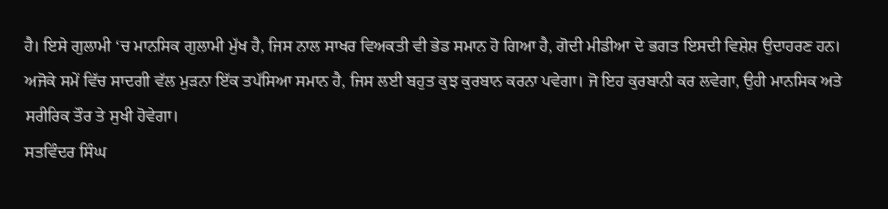ਹੈ। ਇਸੇ ਗੁਲਾਮੀ ‘ਚ ਮਾਨਸਿਕ ਗੁਲਾਮੀ ਮੁੱਖ ਹੈ, ਜਿਸ ਨਾਲ ਸਾਖਰ ਵਿਅਕਤੀ ਵੀ ਭੇਡ ਸਮਾਨ ਹੋ ਗਿਆ ਹੈ, ਗੋਦੀ ਮੀਡੀਆ ਦੇ ਭਗਤ ਇਸਦੀ ਵਿਸ਼ੇਸ਼ ਉਦਾਹਰਣ ਹਨ।
ਅਜੋਕੇ ਸਮੇਂ ਵਿੱਚ ਸਾਦਗੀ ਵੱਲ ਮੁੜਨਾ ਇੱਕ ਤਪੱਸਿਆ ਸਮਾਨ ਹੈ, ਜਿਸ ਲਈ ਬਹੁਤ ਕੁਝ ਕੁਰਬਾਨ ਕਰਨਾ ਪਵੇਗਾ। ਜੋ ਇਹ ਕੁਰਬਾਨੀ ਕਰ ਲਵੇਗਾ, ਉਹੀ ਮਾਨਸਿਕ ਅਤੇ ਸਰੀਰਿਕ ਤੌਰ ਤੇ ਸੁਖੀ ਹੋਵੇਗਾ।
ਸਤਵਿੰਦਰ ਸਿੰਘ